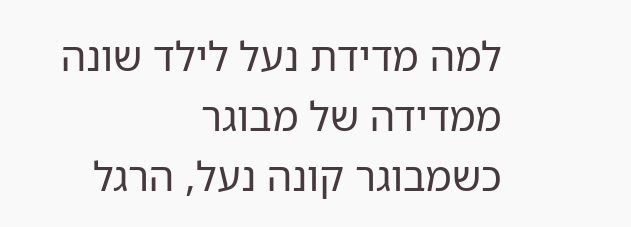למה מדידת נעל לילד שונה ממדידה של מבוגר
כשמבוגר קונה נעל, הרגל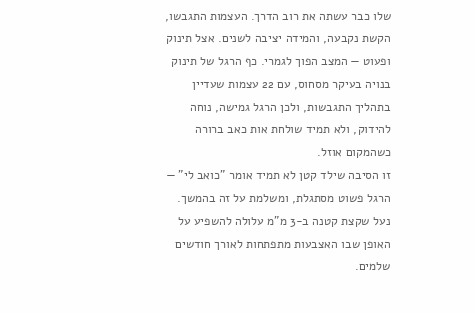שלו כבר עשתה את רוב הדרך. העצמות התגבשו, הקשת נקבעה, והמידה יציבה לשנים. אצל תינוק ופעוט — המצב הפוך לגמרי. כף הרגל של תינוק בנויה בעיקר מסחוס, עם 22 עצמות שעדיין בתהליך התגבשות, ולכן הרגל גמישה, נוחה להידוק, ולא תמיד שולחת אות כאב ברורה כשהמקום אוזל.
זו הסיבה שילד קטן לא תמיד אומר "כואב לי" — הרגל פשוט מסתגלת, ומשלמת על זה בהמשך. נעל שקצת קטנה ב-3 מ"מ עלולה להשפיע על האופן שבו האצבעות מתפתחות לאורך חודשים שלמים.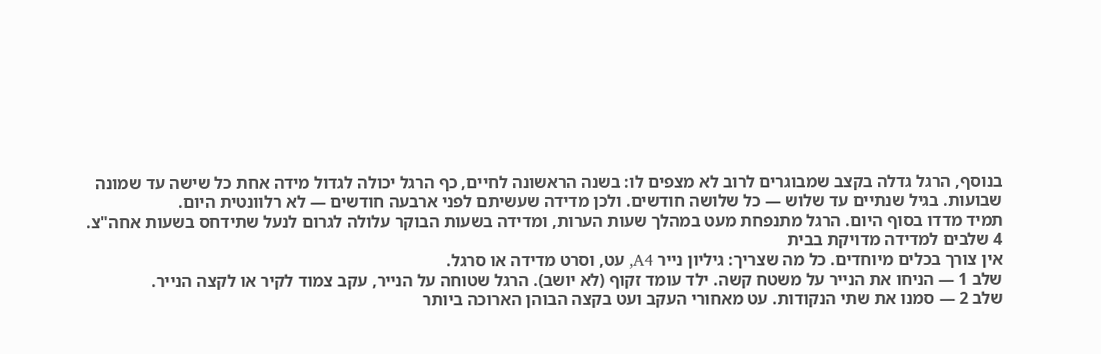בנוסף, הרגל גדלה בקצב שמבוגרים לרוב לא מצפים לו: בשנה הראשונה לחיים, כף הרגל יכולה לגדול מידה אחת כל שישה עד שמונה שבועות. בגיל שנתיים עד שלוש — כל שלושה חודשים. ולכן מדידה שעשיתם לפני ארבעה חודשים — לא רלוונטית היום.
תמיד מדדו בסוף היום. הרגל מתנפחת מעט במהלך שעות הערות, ומדידה בשעות הבוקר עלולה לגרום לנעל שתידחס בשעות אחה"צ.
4 שלבים למדידה מדויקת בבית
אין צורך בכלים מיוחדים. כל מה שצריך: גיליון נייר A4, עט, וסרט מדידה או סרגל.
שלב 1 — הניחו את הנייר על משטח קשה. ילד עומד זקוף (לא יושב). הרגל שטוחה על הנייר, עקב צמוד לקיר או לקצה הנייר.
שלב 2 — סמנו את שתי הנקודות. עט מאחורי העקב ועט בקצה הבוהן הארוכה ביותר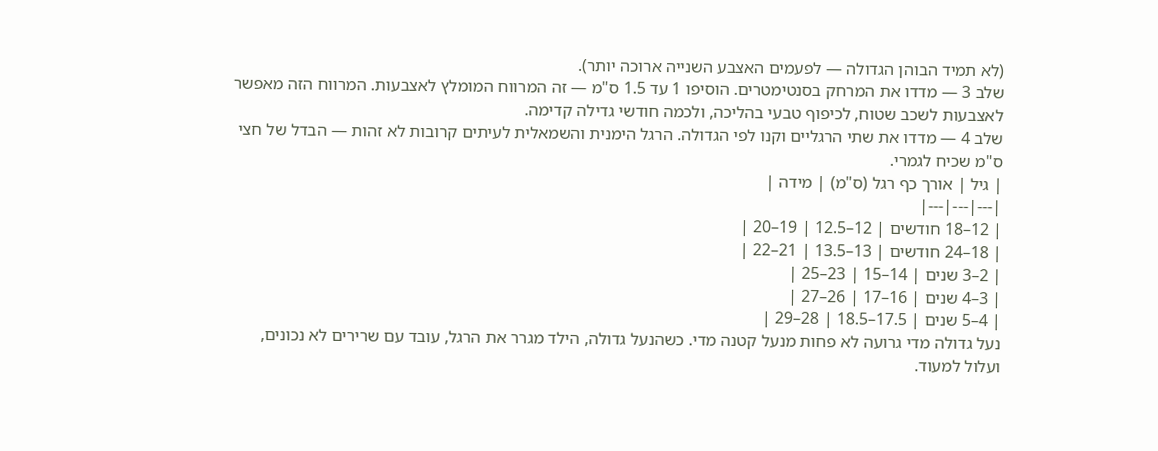(לא תמיד הבוהן הגדולה — לפעמים האצבע השנייה ארוכה יותר).
שלב 3 — מדדו את המרחק בסנטימטרים. הוסיפו 1 עד 1.5 ס"מ — זה המרווח המומלץ לאצבעות. המרווח הזה מאפשר לאצבעות לשכב שטוח, לכיפוף טבעי בהליכה, ולכמה חודשי גדילה קדימה.
שלב 4 — מדדו את שתי הרגליים וקנו לפי הגדולה. הרגל הימנית והשמאלית לעיתים קרובות לא זהות — הבדל של חצי ס"מ שכיח לגמרי.
| גיל | אורך כף רגל (ס"מ) | מידה |
|---|---|---|
| 12–18 חודשים | 12–12.5 | 19–20 |
| 18–24 חודשים | 13–13.5 | 21–22 |
| 2–3 שנים | 14–15 | 23–25 |
| 3–4 שנים | 16–17 | 26–27 |
| 4–5 שנים | 17.5–18.5 | 28–29 |
נעל גדולה מדי גרועה לא פחות מנעל קטנה מדי. כשהנעל גדולה, הילד מגרר את הרגל, עובד עם שרירים לא נכונים, ועלול למעוד.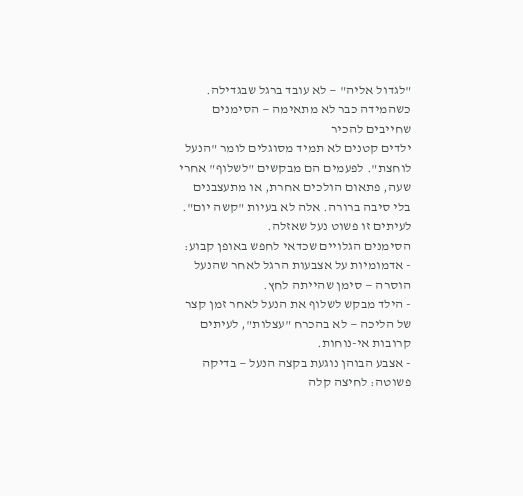"לגדול אליה" — לא עובד ברגל שבגדילה.
כשהמידה כבר לא מתאימה — הסימנים שחייבים להכיר
ילדים קטנים לא תמיד מסוגלים לומר "הנעל לוחצת". לפעמים הם מבקשים "לשלוף" אחרי שעה, פתאום הולכים אחרת, או מתעצבנים בלי סיבה ברורה. אלה לא בעיות "קשה יום". לעיתים זו פשוט נעל שאזלה.
הסימנים הגלויים שכדאי לחפש באופן קבוע:
- אדמומיות על אצבעות הרגל לאחר שהנעל הוסרה — סימן שהייתה לחץ.
- הילד מבקש לשלוף את הנעל לאחר זמן קצר של הליכה — לא בהכרח "עצלות", לעיתים קרובות אי-נוחות.
- אצבע הבוהן נוגעת בקצה הנעל — בדיקה פשוטה: לחיצה קלה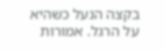בקצה הנעל כשהיא על הרגל. אמורות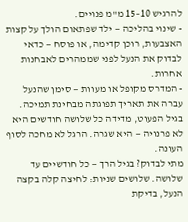להרגיש 10–15 מ"מ פנויים.
- שינוי בהליכה — ילד שפתאום הולך על קצות האצבעות, רוכן קדימה, או פוסח — כדאי לבדוק את הנעל לפני שממהרים לאבחנות אחרות.
- המדרס מקופל או מעוות — סימן שהנעל עברה את תאריך תפוגתה מבחינת תמיכה.
בגיל הפעוט, מדידה כל שלושה חודשים היא לא פרנויה — היא שגרה. הרגל לא מחכה לסוף העונה.
מתי לבדוק? בגיל הרך — כל חודשיים עד שלושה. שלושים שניות: לחיצה קלה בקצה הנעל, בדיקת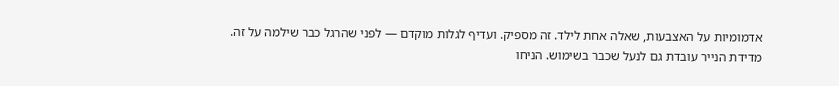אדמומיות על האצבעות, שאלה אחת לילד. זה מספיק. ועדיף לגלות מוקדם — לפני שהרגל כבר שילמה על זה.
מדידת הנייר עובדת גם לנעל שכבר בשימוש. הניחו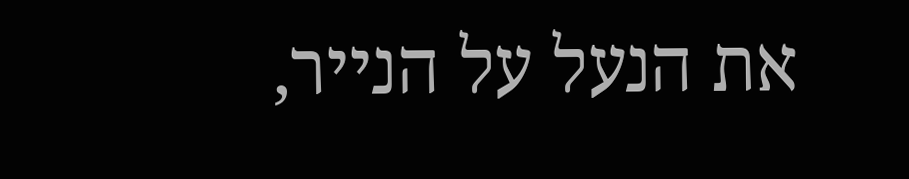את הנעל על הנייר,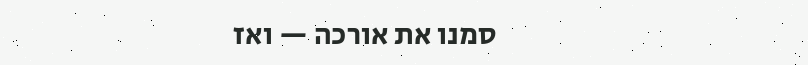סמנו את אורכה — ואז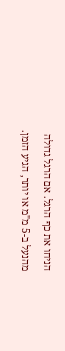הניחו את כף הרגל. אם הרגל גדולה מהנעל ב-5 מ"מ או יותר, הגיע הזמן.